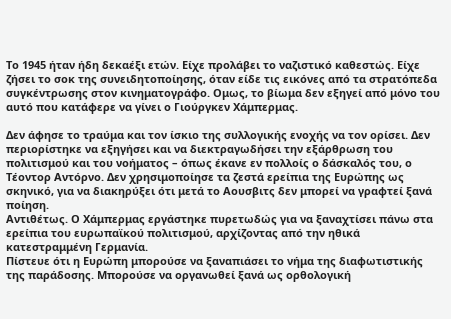Το 1945 ήταν ήδη δεκαέξι ετών. Είχε προλάβει το ναζιστικό καθεστώς. Είχε ζήσει το σοκ της συνειδητοποίησης, όταν είδε τις εικόνες από τα στρατόπεδα συγκέντρωσης στον κινηματογράφο. Ομως, το βίωμα δεν εξηγεί από μόνο του αυτό που κατάφερε να γίνει ο Γιούργκεν Χάμπερμας.

Δεν άφησε το τραύμα και τον ίσκιο της συλλογικής ενοχής να τον ορίσει. Δεν περιορίστηκε να εξηγήσει και να διεκτραγωδήσει την εξάρθρωση του πολιτισμού και του νοήματος – όπως έκανε εν πολλοίς ο δάσκαλός του, ο Τέοντορ Αντόρνο. Δεν χρησιμοποίησε τα ζεστά ερείπια της Ευρώπης ως σκηνικό, για να διακηρύξει ότι μετά το Αουσβιτς δεν μπορεί να γραφτεί ξανά ποίηση.
Αντιθέτως. Ο Χάμπερμας εργάστηκε πυρετωδώς για να ξαναχτίσει πάνω στα ερείπια του ευρωπαϊκού πολιτισμού, αρχίζοντας από την ηθικά κατεστραμμένη Γερμανία.
Πίστευε ότι η Ευρώπη μπορούσε να ξαναπιάσει το νήμα της διαφωτιστικής της παράδοσης. Μπορούσε να οργανωθεί ξανά ως ορθολογική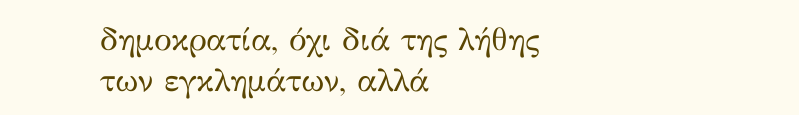δημοκρατία, όχι διά της λήθης των εγκλημάτων, αλλά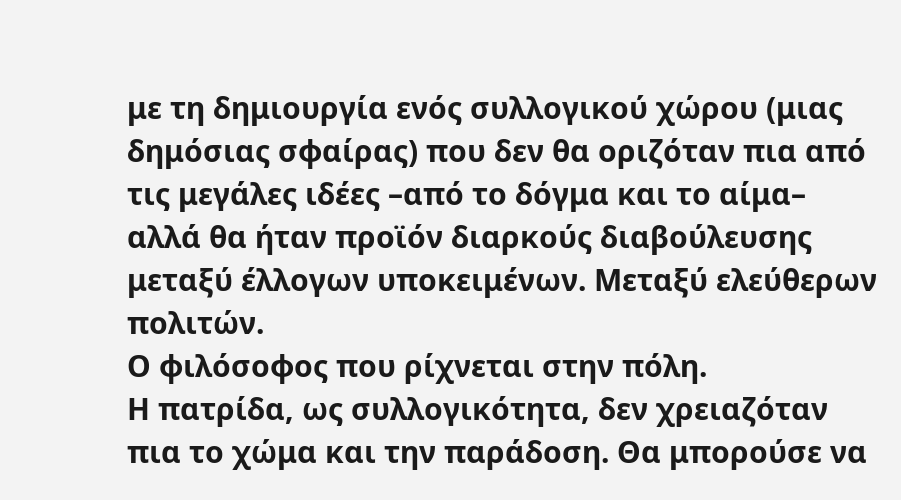με τη δημιουργία ενός συλλογικού χώρου (μιας δημόσιας σφαίρας) που δεν θα οριζόταν πια από τις μεγάλες ιδέες –από το δόγμα και το αίμα– αλλά θα ήταν προϊόν διαρκούς διαβούλευσης μεταξύ έλλογων υποκειμένων. Μεταξύ ελεύθερων πολιτών.
Ο φιλόσοφος που ρίχνεται στην πόλη.
Η πατρίδα, ως συλλογικότητα, δεν χρειαζόταν πια το χώμα και την παράδοση. Θα μπορούσε να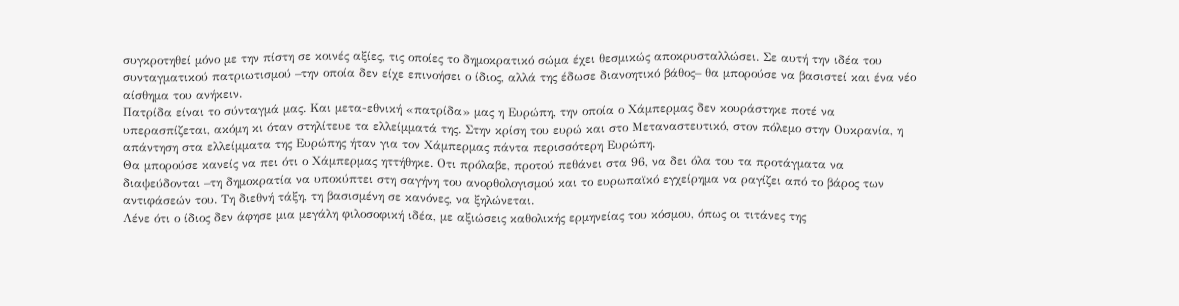συγκροτηθεί μόνο με την πίστη σε κοινές αξίες, τις οποίες το δημοκρατικό σώμα έχει θεσμικώς αποκρυσταλλώσει. Σε αυτή την ιδέα του συνταγματικού πατριωτισμού –την οποία δεν είχε επινοήσει ο ίδιος, αλλά της έδωσε διανοητικό βάθος– θα μπορούσε να βασιστεί και ένα νέο αίσθημα του ανήκειν.
Πατρίδα είναι το σύνταγμά μας. Και μετα-εθνική «πατρίδα» μας η Ευρώπη, την οποία ο Χάμπερμας δεν κουράστηκε ποτέ να υπερασπίζεται, ακόμη κι όταν στηλίτευε τα ελλείμματά της. Στην κρίση του ευρώ και στο Μεταναστευτικό, στον πόλεμο στην Ουκρανία, η απάντηση στα ελλείμματα της Ευρώπης ήταν για τον Χάμπερμας πάντα περισσότερη Ευρώπη.
Θα μπορούσε κανείς να πει ότι ο Χάμπερμας ηττήθηκε. Οτι πρόλαβε, προτού πεθάνει στα 96, να δει όλα του τα προτάγματα να διαψεύδονται –τη δημοκρατία να υποκύπτει στη σαγήνη του ανορθολογισμού και το ευρωπαϊκό εγχείρημα να ραγίζει από το βάρος των αντιφάσεών του. Τη διεθνή τάξη, τη βασισμένη σε κανόνες, να ξηλώνεται.
Λένε ότι ο ίδιος δεν άφησε μια μεγάλη φιλοσοφική ιδέα, με αξιώσεις καθολικής ερμηνείας του κόσμου, όπως οι τιτάνες της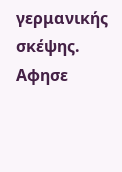γερμανικής σκέψης.
Αφησε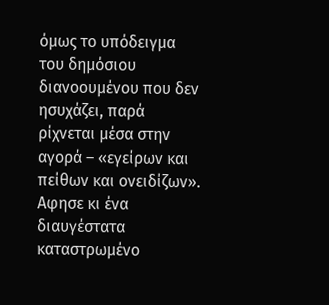όμως το υπόδειγμα του δημόσιου διανοουμένου που δεν ησυχάζει, παρά ρίχνεται μέσα στην αγορά – «εγείρων και πείθων και ονειδίζων». Αφησε κι ένα διαυγέστατα καταστρωμένο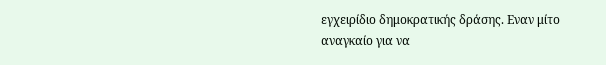εγχειρίδιο δημοκρατικής δράσης. Εναν μίτο αναγκαίο για να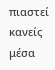πιαστεί κανείς μέσα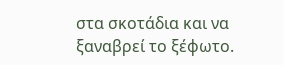στα σκοτάδια και να ξαναβρεί το ξέφωτο.